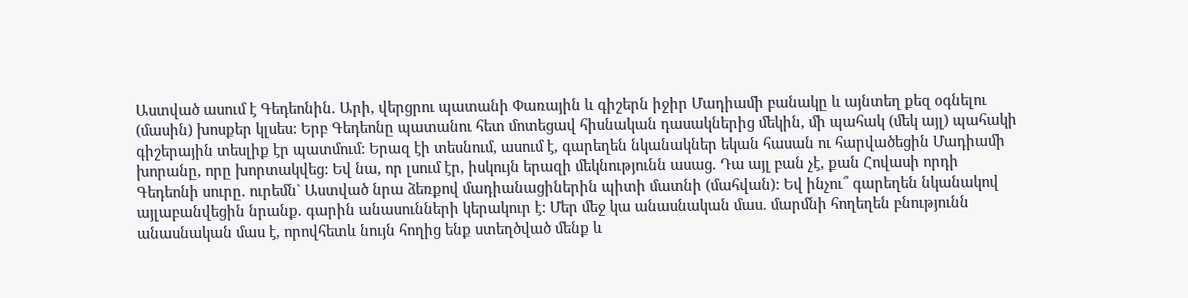Աստված ասում է Գեդեոնին. Արի, վերցրու պատանի Փառային և գիշերն իջիր Մադիամի բանակը և այնտեղ քեզ օգնելու (մասին) խոսքեր կլսես: Երբ Գեդեոնը պատանու հետ մոտեցավ հիսնական դասակներից մեկին, մի պահակ (մեկ այլ) պահակի գիշերային տեսլիք էր պատմում: Երազ էի տեսնում, ասում է, գարեղեն նկանակներ եկան հասան ու հարվածեցին Մադիամի խորանը, որը խորտակվեց: Եվ նա, որ լսում էր, իսկույն երազի մեկնությունն ասաց. Դա այլ բան չէ, քան Հովասի որդի Գեդեոնի սուրը. ուրեմն` Աստված նրա ձեռքով մադիանացիներին պիտի մատնի (մահվան): Եվ ինչու՞ գարեղեն նկանակով այլաբանվեցին նրանք. գարին անասունների կերակուր է: Մեր մեջ կա անասնական մաս. մարմնի հողեղեն բնությունն անասնական մաս է, որովհետև նույն հողից ենք ստեղծված մենք և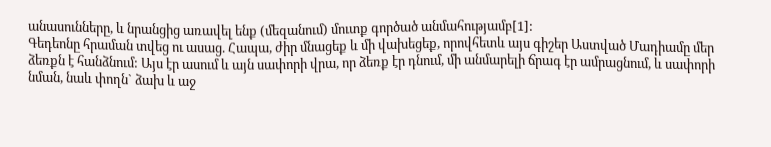անասունները, և նրանցից առավել ենք (մեզանում) մուտք գործած անմահությամբ[1]:
Գեդեոնը հրաման տվեց ու ասաց. Հապա, ժիր մնացեք և մի վախեցեք, որովհետև այս գիշեր Աստված Մադիամը մեր ձեռքն է հանձնում: Այս էր ասում և այն սափորի վրա, որ ձեռք էր դնում, մի անմարելի ճրագ էր ամրացնում, և սափորի նման, նաև փողն` ձախ և աջ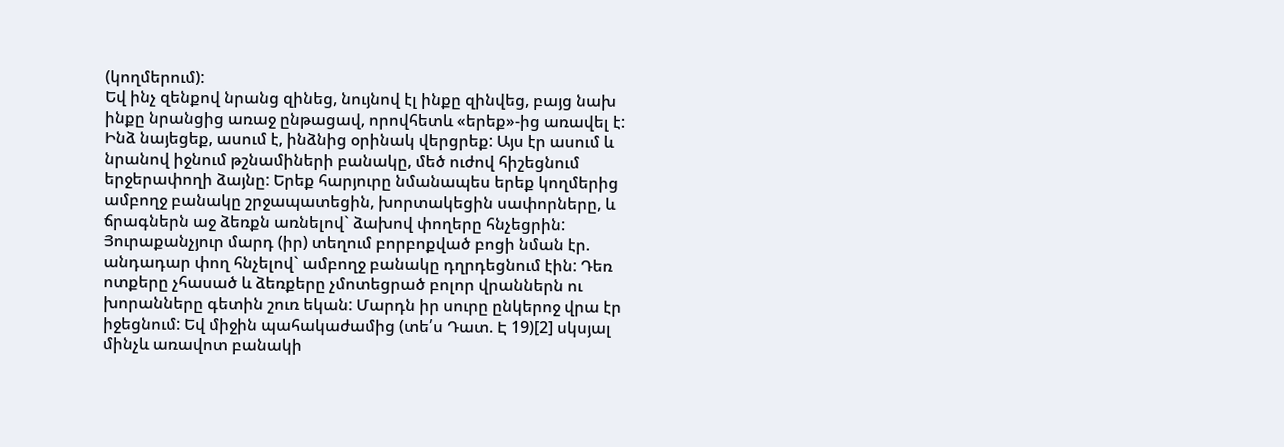(կողմերում):
Եվ ինչ զենքով նրանց զինեց, նույնով էլ ինքը զինվեց, բայց նախ ինքը նրանցից առաջ ընթացավ, որովհետև «երեք»-ից առավել է: Ինձ նայեցեք, ասում է, ինձնից օրինակ վերցրեք: Այս էր ասում և նրանով իջնում թշնամիների բանակը, մեծ ուժով հիշեցնում երջերափողի ձայնը: Երեք հարյուրը նմանապես երեք կողմերից ամբողջ բանակը շրջապատեցին, խորտակեցին սափորները, և ճրագներն աջ ձեռքն առնելով` ձախով փողերը հնչեցրին: Յուրաքանչյուր մարդ (իր) տեղում բորբոքված բոցի նման էր. անդադար փող հնչելով` ամբողջ բանակը դղրդեցնում էին: Դեռ ոտքերը չհասած և ձեռքերը չմոտեցրած բոլոր վրաններն ու խորանները գետին շուռ եկան: Մարդն իր սուրը ընկերոջ վրա էր իջեցնում: Եվ միջին պահակաժամից (տե՛ս Դատ. Է 19)[2] սկսյալ մինչև առավոտ բանակի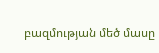բազմության մեծ մասը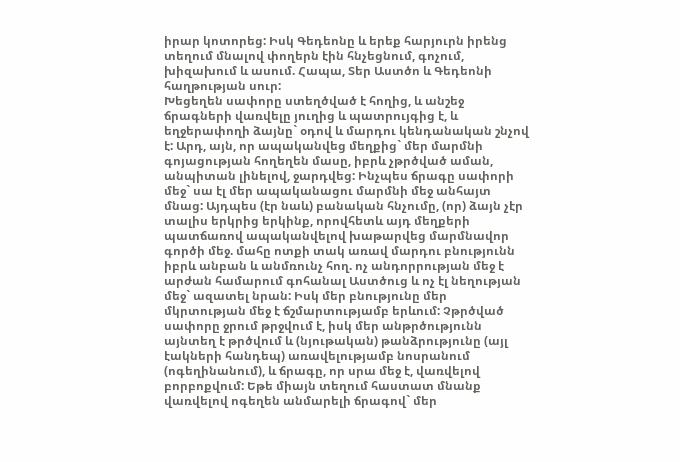իրար կոտորեց: Իսկ Գեդեոնը և երեք հարյուրն իրենց տեղում մնալով փողերն էին հնչեցնում, գոչում, խիզախում և ասում. Հապա, Տեր Աստծո և Գեդեոնի հաղթության սուր:
Խեցեղեն սափորը ստեղծված է հողից, և անշեջ ճրագների վառվելը յուղից և պատրույգից է, և եղջերափողի ձայնը` օդով և մարդու կենդանական շնչով է: Արդ, այն, որ ապականվեց մեղքից` մեր մարմնի գոյացության հողեղեն մասը, իբրև չթրծված աման, անպիտան լինելով, ջարդվեց: Ինչպես ճրագը սափորի մեջ` սա էլ մեր ապականացու մարմնի մեջ անհայտ մնաց: Այդպես (էր նաև) բանական հնչումը, (որ) ձայն չէր տալիս երկրից երկինք, որովհետև այդ մեղքերի պատճառով ապականվելով խաթարվեց մարմնավոր գործի մեջ. մահը ոտքի տակ առավ մարդու բնությունն իբրև անբան և անմռունչ հող. ոչ անդորրության մեջ է արժան համարում գոհանալ Աստծուց և ոչ էլ նեղության մեջ` ազատել նրան: Իսկ մեր բնությունը մեր մկրտության մեջ է ճշմարտությամբ երևում: Չթրծված սափորը ջրում թրջվում է, իսկ մեր անթրծությունն այնտեղ է թրծվում և (նյութական) թանձրությունը (այլ էակների հանդեպ) առավելությամբ նոսրանում (ոգեղինանում), և ճրագը, որ սրա մեջ է, վառվելով բորբոքվում: Եթե միայն տեղում հաստատ մնանք վառվելով ոգեղեն անմարելի ճրագով` մեր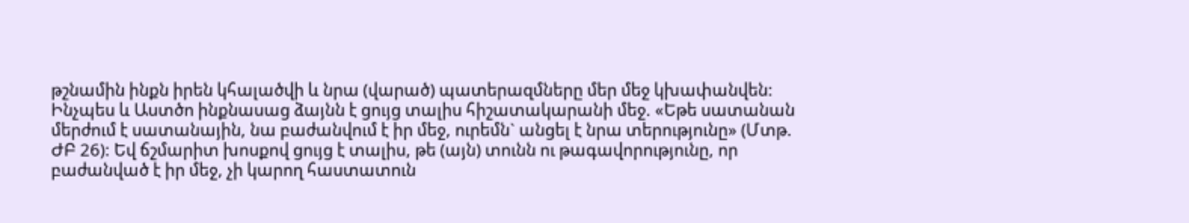թշնամին ինքն իրեն կհալածվի և նրա (վարած) պատերազմները մեր մեջ կխափանվեն: Ինչպես և Աստծո ինքնասաց ձայնն է ցույց տալիս հիշատակարանի մեջ. «Եթե սատանան մերժում է սատանային, նա բաժանվում է իր մեջ, ուրեմն` անցել է նրա տերությունը» (Մտթ. ԺԲ 26): Եվ ճշմարիտ խոսքով ցույց է տալիս, թե (այն) տունն ու թագավորությունը, որ բաժանված է իր մեջ, չի կարող հաստատուն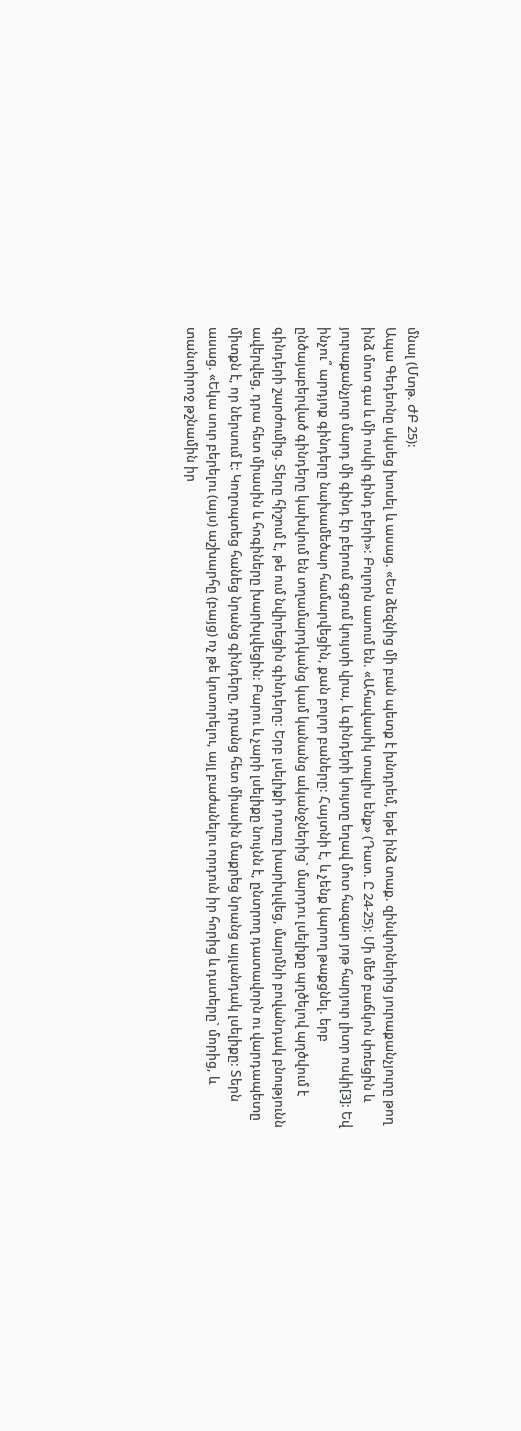մնալ (Մտթ. ԺԲ 25):
Ապա Գեդեոնը սկսեց խոսել և ասաց. «Ես ձեզնից մի բան պետք է խնդրեմ, եթե ինձ տաք. զինվորներից յուրաքանչյուրը թող ինձ մոտ գա և մի ոսկի գինդ բերի»: Բոլորն ասում են. «Ահավասիկ տալիս ենք» (Դատ. Ը 24-25): Մի մեծ բաճկոն փռեցին և յուրաքանչյուր մարդ մի գինդ էր բերում գցում կույտի վրա, և գինդերի կույտը եղավ մոտ հազար յոթ հարյուր լիտր ոսկի[3]: Եվ ինչու՞ արդյոք գինդերը նախամեծար համարվեցին, քան բոլոր բաները: Հայտնի է, և չենք կարող թաքցնել. երբ ընծայաբերված գինդերը կախվում են տղամարդկանց կամ կանանց ականջներից` մարդու լսելիքը պղծելով պղծվում է գինդերի շարժումից. Տերը հիշում է, թե ում նվիրեցին գինդերը: Երբ լսելիքի դուռը խարխլվեց, մարմնի բովանդակ բնությունն ավերվեց, դրա հետ միասին և հոգիները խարխլվեցին: Բարու և չարի լսելիքը նույնն է, ընտրող դատավորն ու վարդապետը միտքն է, որ ներսում է: Կողոպտեց հանեց նրանց գինդերը, դրանց հետ միասին մաքրեց նրանց այլանդակ լսելիքը: Տերն ասաց. «Եկա սուր բերելու (այս) աշխարհը (բայց) ոչ թե կոտորելու, այլ բաժանելու որդուն իր հորից և դստերը` մորից, և տանտիրոջ թշնամին իր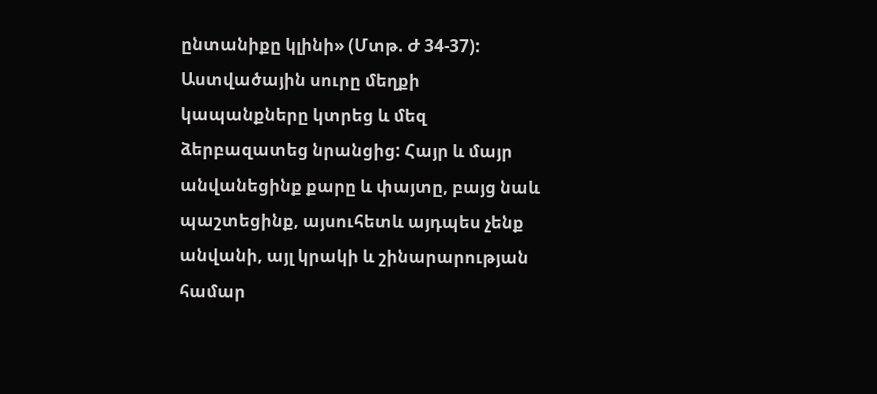ընտանիքը կլինի» (Մտթ. Ժ 34-37): Աստվածային սուրը մեղքի կապանքները կտրեց և մեզ ձերբազատեց նրանցից: Հայր և մայր անվանեցինք քարը և փայտը, բայց նաև պաշտեցինք, այսուհետև այդպես չենք անվանի, այլ կրակի և շինարարության համար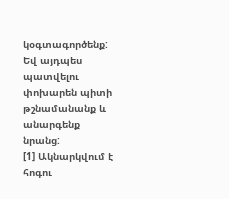կօգտագործենք: Եվ այդպես պատվելու փոխարեն պիտի թշնամանանք և անարգենք նրանց:
[1] Ակնարկվում է հոգու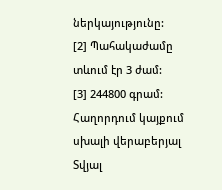ներկայությունը:
[2] Պահակաժամը տևում էր 3 ժամ:
[3] 244800 գրամ:
Հաղորդում կայքում սխալի վերաբերյալ
Տվյալ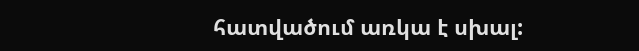հատվածում առկա է սխալ: